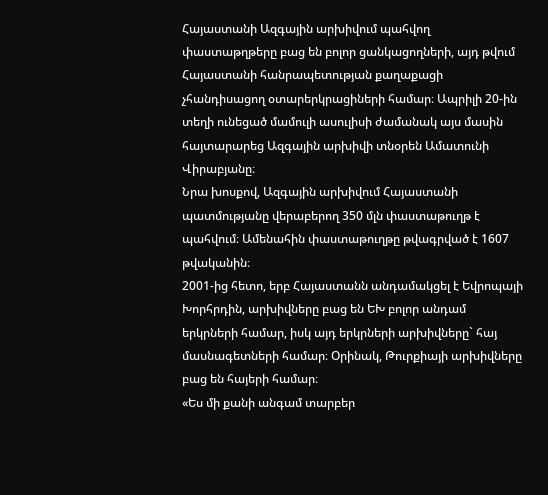Հայաստանի Ազգային արխիվում պահվող փաստաթղթերը բաց են բոլոր ցանկացողների, այդ թվում Հայաստանի հանրապետության քաղաքացի չհանդիսացող օտարերկրացիների համար։ Ապրիլի 20-ին տեղի ունեցած մամուլի ասուլիսի ժամանակ այս մասին հայտարարեց Ազգային արխիվի տնօրեն Ամատունի Վիրաբյանը։
Նրա խոսքով, Ազգային արխիվում Հայաստանի պատմությանը վերաբերող 350 մլն փաստաթուղթ է պահվում։ Ամենահին փաստաթուղթը թվագրված է 1607 թվականին։
2001-ից հետո, երբ Հայաստանն անդամակցել է Եվրոպայի Խորհրդին, արխիվները բաց են ԵԽ բոլոր անդամ երկրների համար, իսկ այդ երկրների արխիվները` հայ մասնագետների համար։ Օրինակ, Թուրքիայի արխիվները բաց են հայերի համար։
«Ես մի քանի անգամ տարբեր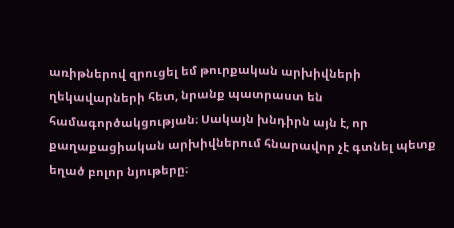առիթներով զրուցել եմ թուրքական արխիվների ղեկավարների հետ, նրանք պատրաստ են համագործակցության։ Սակայն խնդիրն այն է, որ քաղաքացիական արխիվներում հնարավոր չէ գտնել պետք եղած բոլոր նյութերը։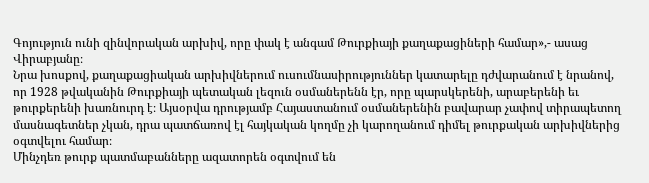Գոյություն ունի զինվորական արխիվ, որը փակ է անգամ Թուրքիայի քաղաքացիների համար»,- ասաց Վիրաբյանը։
Նրա խոսքով, քաղաքացիական արխիվներում ուսումնասիրություններ կատարելը դժվարանում է նրանով, որ 1928 թվականին Թուրքիայի պետական լեզուն օսմաներենն էր, որը պարսկերենի, արաբերենի եւ թուրքերենի խառնուրդ է։ Այսօրվա դրությամբ Հայաստանում օսմաներենին բավարար չափով տիրապետող մասնագետներ չկան, դրա պատճառով էլ հայկական կողմը չի կարողանում դիմել թուրքական արխիվներից օգտվելու համար։
Մինչդեռ թուրք պատմաբանները ազատորեն օգտվում են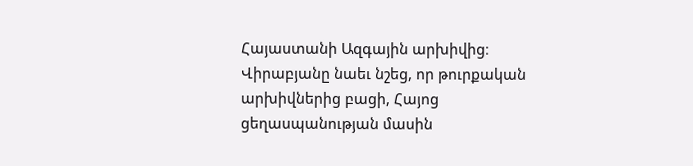Հայաստանի Ազգային արխիվից։
Վիրաբյանը նաեւ նշեց, որ թուրքական արխիվներից բացի, Հայոց ցեղասպանության մասին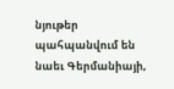նյութեր պահպանվում են նաեւ Գերմանիայի,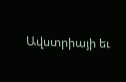Ավստրիայի եւ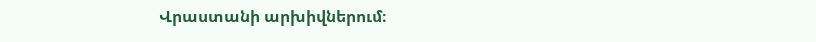Վրաստանի արխիվներում։